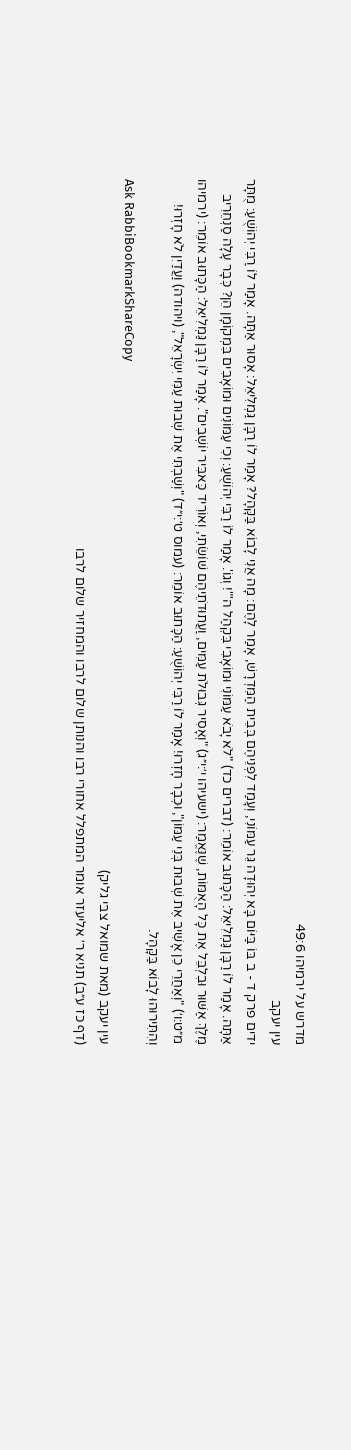מדרש על ירמיהו 49:6
עין יעקב
ידים פרק ד - ב בּוֹ בַּיּוֹם בָּא יְהוּדָה גֵּר עַמּוֹנִי, וְעָמַד לִפְנֵיהֶם בְּבֵית הַמִּדְרָשׁ, אָמַר לָהֶם: מָה אֲנִי לָבוֹא בַּקָּהָל? אָמַר לוֹ רַבָּן גַּמְלִיאֵל: אָסוּר אַתָּה. אָמַר לוֹ רַבִּי יְהוֹשֻׁעַ: מֻתָּר אַתָּה. אָמַר לוֹ רַבָּן גַּמְלִיאֵל: הַכָּתוּב אוֹמֵר: (דברים כד) "לֹא יָבֹא עַמּוֹנִי וּמוֹאָבִי בִּקְהַל ה'"! וְגוֹ'. אָמַר לוֹ רַבִּי יְהוֹשֻׁעַ: וְכִי עַמּוֹנִים וּמוֹאָבִים בִּמְקוֹמָן הֵן? כְּבָר עָלָה סַנְחֵרִיב מֶלֶךְ אַשּׁוּר וּבִלְבֵּל אֶת כָּל הָאֻמּוֹת, שֶׁנֶּאֱמַר: (ישעיהו י׳:י״ג) "וְאָסִיר גְּבוּלֹת עַמִּים, וַעֲתוּדֹתֵיהֶם שׁוֹשֵׂתִי, וְאוֹרִיד כַּאבִּיר יוֹשְׁבִים". אָמַר לוֹ רַבָּן גַּמְלִיאֵל: הַכָּתוּב אוֹמֵר: (ירמיהו מ״ט:ו׳) "וְאַחֲרֵי כֵן אָשִׁיב אֶת שְׁבוּת בְּנֵי עַמּוֹן", וּכְבָר חָזְרוּ! אָמַר לוֹ רַבִּי יְהוֹשֻׁעַ: הַכָּתוּב אוֹמֵר: (עמוס ט׳:י״ד) "וְשַׁבְתִּי אֶת שְׁבוּת עַמִּי יִשְׂרָאֵל", (ויהודה) וַעֲדַיִן לֹא חָזְרוּ! וְהִתִּירוּהוּ לָבוֹא בַּקָּהָל.
Ask RabbiBookmarkShareCopy
עין יעקב (מאת שמואל צבי גליק)
(דף כז ע״ב) תניא ר׳ אליעזר אומר המתפלל אחורי רבו והנותן שלום לרבו והמחזיר שלום לרבו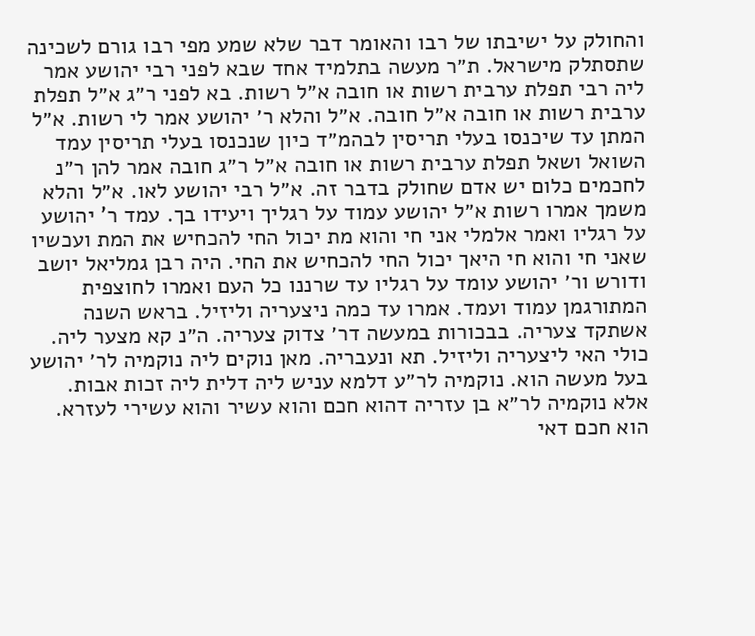והחולק על ישיבתו של רבו והאומר דבר שלא שמע מפי רבו גורם לשכינה שתסתלק מישראל. ת״ר מעשה בתלמיד אחד שבא לפני רבי יהושע אמר ליה רבי תפלת ערבית רשות או חובה א״ל רשות. בא לפני ר״ג א״ל תפלת ערבית רשות או חובה א״ל חובה. א״ל והלא ר׳ יהושע אמר לי רשות. א״ל המתן עד שיכנסו בעלי תריסין לבהמ״ד כיון שנכנסו בעלי תריסין עמד השואל ושאל תפלת ערבית רשות או חובה א״ל ר״ג חובה אמר להן ר״נ לחכמים כלום יש אדם שחולק בדבר זה. א״ל רבי יהושע לאו. א״ל והלא משמך אמרו רשות א״ל יהושע עמוד על רגליך ויעידו בך. עמד ר' יהושע על רגליו ואמר אלמלי אני חי והוא מת יכול החי להכחיש את המת ועכשיו שאני חי והוא חי היאך יכול החי להכחיש את החי. היה רבן גמליאל יושב ודורש ור׳ יהושע עומד על רגליו עד שרננו כל העם ואמרו לחוצפית המתורגמן עמוד ועמד. אמרו עד כמה ניצעריה וליזיל. בראש השנה אשתקד צעריה. בבכורות במעשה דר׳ צדוק צעריה. ה״נ קא מצער ליה. כולי האי ליצעריה וליזיל. תא ונעבריה. מאן נוקים ליה נוקמיה לר׳ יהושע בעל מעשה הוא. נוקמיה לר״ע דלמא עניש ליה דלית ליה זכות אבות. אלא נוקמיה לר״א בן עזריה דהוא חכם והוא עשיר והוא עשירי לעזרא. הוא חכם דאי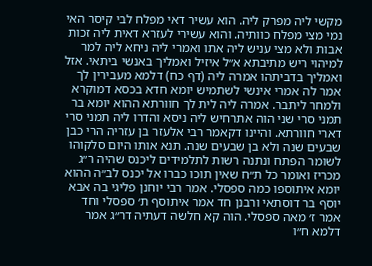מקשי ליה מפרק ליה. הוא עשיר דאי מפלח לבי קיסר האי נמי מצי מפלח כוותיה. והוא עשירי לעזרא דאית ליה זכות אבות ולא מצי עניש ליה אתו ואמרי ליה ניחא ליה למר למיהוי ריש מתיבתא א״ל איזיל ואמליך באנשי ביתאי. אזל ואמליך בדביתהו אמרה ליה (דף כח) דלמא מעבירין לך אמר לה אמרי אינשי לשתמיש יומא חדא בכסא דמוקרא ולמחר ליתבר. אמרה ליה לית לך חוורתא ההוא יומא בר תמני סרי שני הוה אתרחיש ליה ניסא והדרו ליה תמני סרי דארי חוורתא. והיינו דקאמר רבי אלעזר בן עזריה הרי כבן שבעים שנה ולא בן שבעים שנה. תנא אותו היום סלקוהו לשומר הפתח ונתנה רשות לתלמידים ליכנס שהיה ר״ג מכריז ואומר כל ת״ח שאין תוכו כברו אל יכנס לב״ה ההוא יומא איתוספו כמה ספסלי. אמר רבי יוחנן פליגי בה אבא יוסף בר דוסתאי ורבנן חד אמר איתוסף ת׳ ספסלי וחד אמר ז׳ מאה ספסלי. הוה קא חלשה דעתיה דר״ג אמר דלמא ח״ו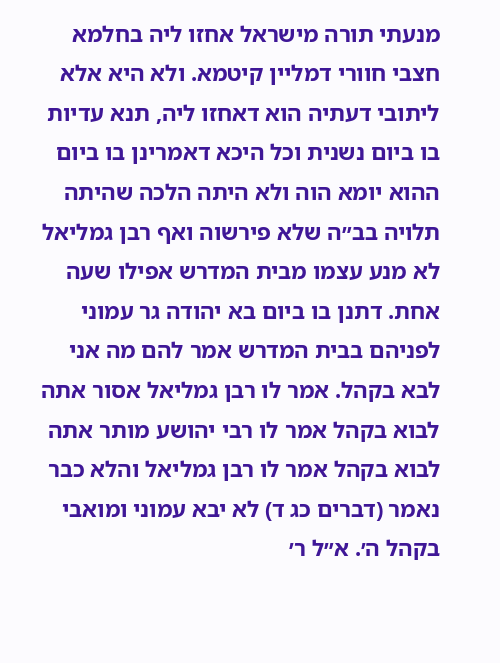מנעתי תורה מישראל אחזו ליה בחלמא חצבי חוורי דמליין קיטמא. ולא היא אלא ליתובי דעתיה הוא דאחזו ליה, תנא עדיות בו ביום נשנית וכל היכא דאמרינן בו ביום ההוא יומא הוה ולא היתה הלכה שהיתה תלויה בב״ה שלא פירשוה ואף רבן גמליאל לא מנע עצמו מבית המדרש אפילו שעה אחת. דתנן בו ביום בא יהודה גר עמוני לפניהם בבית המדרש אמר להם מה אני לבא בקהל. אמר לו רבן גמליאל אסור אתה לבוא בקהל אמר לו רבי יהושע מותר אתה לבוא בקהל אמר לו רבן גמליאל והלא כבר נאמר (דברים כג ד) לא יבא עמוני ומואבי בקהל ה׳. א״ל ר׳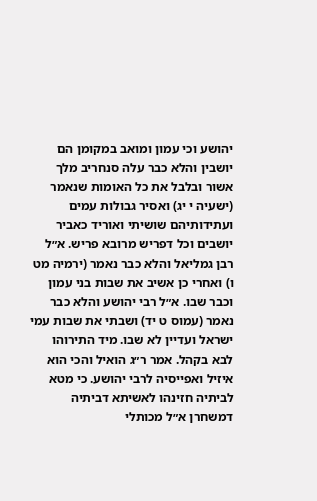יהושע וכי עמון ומואב במקומן הם יושבין והלא כבר עלה סנחריב מלך אשור ובלבל את כל האומות שנאמר (ישעיה י יג) ואסיר גבולות עמים ועתידותיהם שושיתי ואוריד כאביר יושבים וכל דפריש מרובא פריש. א״ל רבן גמליאל והלא כבר נאמר (ירמיה מט ו) ואחרי כן אשיב את שבות בני עמון וכבר שבו. א״ל רבי יהושע והלא כבר נאמר (עמוס ט יד) ושבתי את שבות עמי ישראל ועדיין לא שבו. מיד התירוהו לבא בקהל. אמר ר״ג הואיל והכי הוא איזיל ואפייסיה לרבי יהושע. כי מטא לביתיה חזינהו לאשיתא דביתיה דמשחרן א״ל מכותלי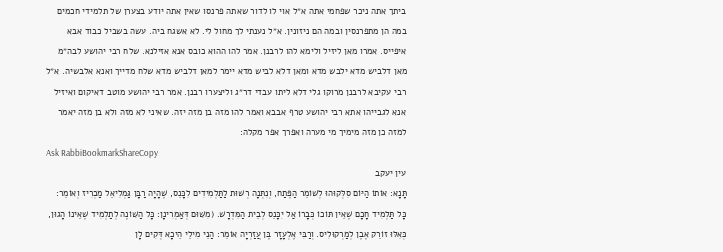ביתך אתה ניכר שפחמי אתה א״ל אוי לו לדור שאתה פרנסו שאין אתה יודע בצערן של תלמידי חכמים במה הן מתפרנסין ובמה הם ניזונין. א״ל נענתי לך מחול לי. לא אשגח ביה. עשה בשביל כבוד אבא איפייס. אמרו מאן ליזיל ולימא להו לרבנן. אמר להו ההוא כובס אנא אזילנא. שלח רבי יהושע לבה״מ מאן דלביש מדא ילבש מדא ומאן דלא לביש מדא יימר למאן דלביש מדא שלח מדייך ואנא אלבשיה. א״ל רבי עקיבא לרבנן מרוקו גלי דלא ליתו עבדי דר״ג וליצערו רבנן. אמר רבי יהושע מוטב דאיקום ואיזיל אנא לגבייהו אתא רבי יהושע טרף אבבא ואמר להו מזה בן מזה יזה. שאיני לא מזה ולא בן מזה יאמר למזה כן מזה מימיך מי מערה ואפרך אפר מקלה:
Ask RabbiBookmarkShareCopy
עין יעקב
תָּנָא: אוֹתוֹ הַיּוֹם סִלְּקוּהוּ לְשׁוֹמֵר הַפֶּתַח, וְנִתְּנָה רְשׁוּת לַתַּלְמִידִים לִכָּנֵס, שֶׁהָיָה רַבָּן גַּמְלִיאֵל מַכְרִיז וְאוֹמֵר: כָּל תַּלְמִיד חָכָם שֶׁאֵין תּוֹכוֹ כְּבָרוֹ אַל יִכָּנֵס לְבֵית הַמִּדְרָשׁ. (מִשּׁוּם דְּאַמְרִינָן: כָּל הַשּׁוֹנֶה לְתַלְמִיד שֶׁאֵינוֹ הָגוּן, כְּאִלּוּ זוֹרֵק אֶבֶן לְמַרְקוּלִיס. וְרַבִּי אֶלְעָזָר בֶּן עֲזַרְיָה אוֹמֵר: הַנֵי מִילֵי הֵיכָא דְּקִים לָן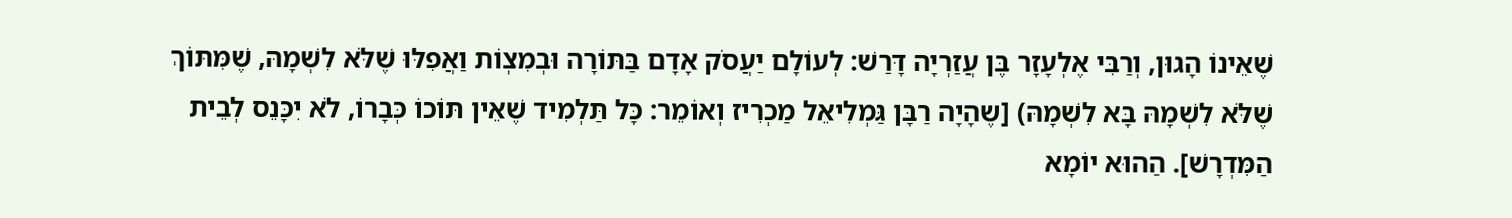שֶׁאֵינוֹ הָגוּן, וְרַבִּי אֶלְעָזָר בֶּן עֲזַרְיָה דָּרַשׁ: לְעוֹלָם יַעֲסֹק אָדָם בַּתּוֹרָה וּבְמִצְוֹת וַאֲפִלּוּ שֶׁלֹּא לִשְׁמָהּ, שֶׁמִּתּוֹךְ שֶׁלֹּא לִשְׁמָהּ בָּא לִשְׁמָהּ) [שֶהָיָה רַבָּן גַּמְלִיאֵל מַכְרִיז וְאוֹמֵר: כָּל תַּלְמִיד שֶׁאֵין תּוֹכוֹ כְּבָרוֹ, לֹא יִכָּנֵס לְבֵית הַמִּדְרָשׁ]. הַהוּא יוֹמָא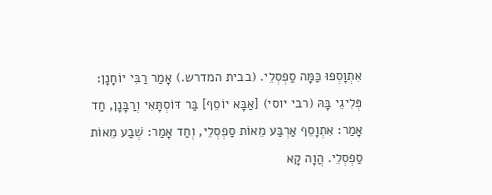אִתְוָסְפוּ כַּמָּה סַפְסְלֵי. (בבית המדרש.) אָמַר רַבִּי יוֹחָנָן: פְּלִיגֵי בָּהּ (רבי יוסי) [אַבָּא יוֹסֵף] בַּר דּוֹסְתָּאִי וְרַבָּנָן, חַד אָמַר: אִתְוָסֵף אַרְבַּע מֵאוֹת סַפְסְלֵי, וְחַד אָמַר: שְׁבַע מֵאוֹת סַפְסְלֵי. הֲוָה קָא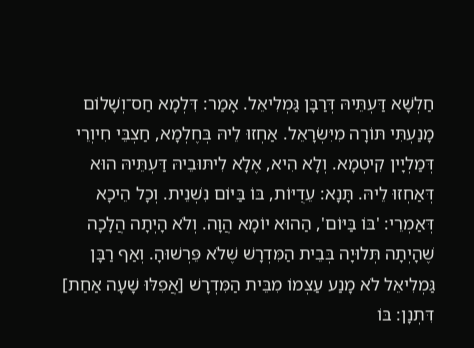חַלְשָׁא דַּעְתֵּיהּ דְּרַבָּן גַּמְלִיאֵל. אָמַר: דִּלְמָא חַס־וְשָׁלוֹם מָנַעְתִּי תּוֹרָה מִיִּשְׂרָאֵל. אַחְזוּ לֵיהּ בְּחֶלְמָא, חַצְבֵּי חִיוְרֵי דְּמַלְיָין קִיטְמָא. וְלָא הִיא, אֶלָא לִיתּוּבֵיהּ דַּעְתֵּיהּ הוּא דְּאַחְזוּ לֵיהּ. תָּנָא: עֵדֻיּוֹת, בּוֹ בַּיּוֹם נִשְׁנֵית. וְכָל הֵיכָא דְּאַמְרֵי: 'בּוֹ בַּיּוֹם', הַהוּא יוֹמָא הֲוָה. וְלֹא הָיְתָה הֲלָכָה שֶׁהָיְתָה תְּלוּיָה בְּבֵית הַמִּדְרָשׁ שֶׁלֹא פֵּרְשׁוּהָ. וְאַף רַבָּן גַּמְלִיאֵל לֹא מָנַע עַצְמוֹ מִבֵּית הַמִּדְרָשׁ [אֲפִלּוּ שָׁעָה אַחַת] דִּתְנָן: בּוֹ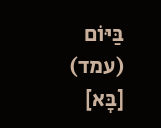בַּיּוֹם (עמד) [בָּא]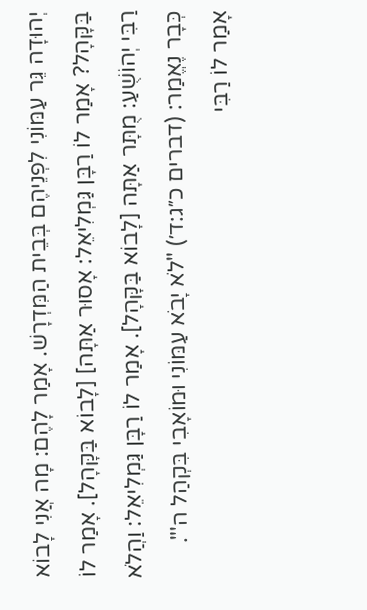יְהוּדָה גֵּר עַמּוֹנִי לִפְנֵיהֶם בְּבֵית הַמִּדְרָשׁ. אָמַר לָהֶם: מָה אֲנִי לָבוֹא בַּקָּהָל? אָמַר לוֹ רַבָּן גַּמְלִיאֵל: אָסוּר אַתָּה] [לָבוֹא בַּקָּהָל]. אָמַר לוֹ רַבִּי יְהוֹשֻׁעַ: מֻתָּר אַתָּה [לָבוֹא בַּקָּהָל]. אָמַר לוֹ רַבָּן גַּמְלִיאֵל: וַהֲלֹא כְּבָר נֶאֱמַר: (דברים כ״ג:ד׳) "לֹא יָבֹא עַמּוֹנִי וּמוֹאָבִי בִּקְהַל ה'". אָמַר לוֹ רַבִּי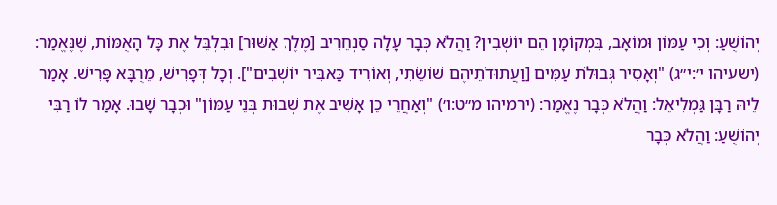יְהוֹשֻׁעַ: וְכִי עַמּוֹן וּמוֹאָב, בִּמְקוֹמָן הֵם יוֹשְׁבִין? וַהֲלֹא כְּבָר עָלָה סַנְחֵרִיב [מֶלֶךְ אַשּׁוּר] וּבִלְבֵּל אֶת כָּל הָאֻמּוֹת, שֶׁנֶּאֱמַר: (ישעיהו י׳:י״ג) "וְאָסִיר גְּבוּלֹת עַמִּים [וַעֲתוּדֹתֵיהֶם שׁוֹשֵׂתִי, וְאוֹרִיד כַּאבִּיר יוֹשְׁבִים"]. וְכָל דְּפָרִישׁ, מֵרֻבָּא פָּרִישׁ. אָמַר לֵיהּ רַבָּן גַּמְלִיאֵל: וַהֲלֹא כְּבָר נֶאֱמַר: (ירמיהו מ״ט:ו׳) "וְאַחֲרֵי כֵן אָשִׁיב אֶת שְׁבוּת בְּנֵי עַמּוֹן" וּכְבָר שָׁבוּ. אָמַר לוֹ רַבִּי יְהוֹשֻׁעַ: וַהֲלֹא כְּבָר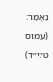נֶאֱמַר: (עמוס ט׳:י״ד)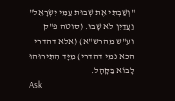"וְשַׁבְתִּי אֶת שְׁבוּת עַמִּי יִשְׂרָאֵל" וַעֲדַיִן לֹא שָׁבוּ. (סוטה פ"ק וע"ש מהרש"א) (אלא דהדרי הכא נמי דהדרי) מִיָּד הִתִּירוּהוּ לָבוֹא בַּקָּהָל.
Ask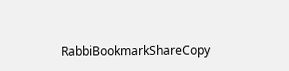RabbiBookmarkShareCopy